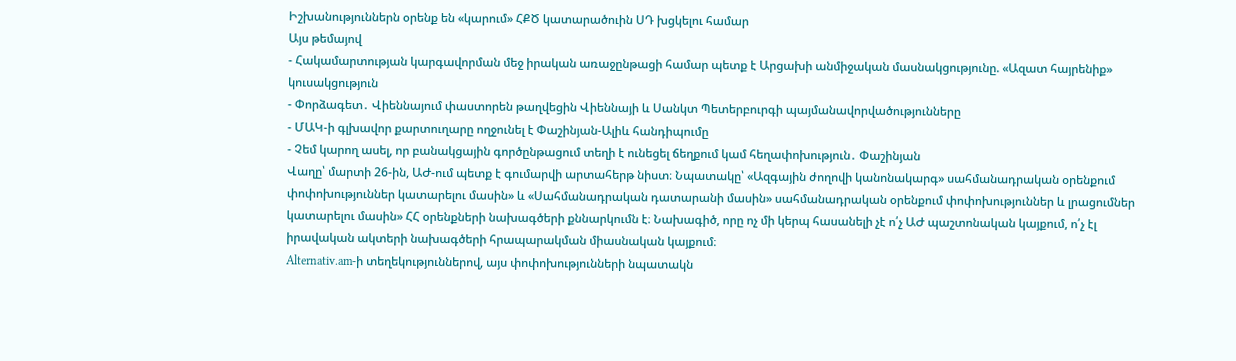Իշխանություններն օրենք են «կարում» ՀՔԾ կատարածուին ՍԴ խցկելու համար
Այս թեմայով
- Հակամարտության կարգավորման մեջ իրական առաջընթացի համար պետք է Արցախի անմիջական մասնակցությունը. «Ազատ հայրենիք» կուսակցություն
- Փորձագետ․ Վիեննայում փաստորեն թաղվեցին Վիեննայի և Սանկտ Պետերբուրգի պայմանավորվածությունները
- ՄԱԿ-ի գլխավոր քարտուղարը ողջունել է Փաշինյան-Ալիև հանդիպումը
- Չեմ կարող ասել, որ բանակցային գործընթացում տեղի է ունեցել ճեղքում կամ հեղափոխություն․ Փաշինյան
Վաղը՝ մարտի 26-ին, ԱԺ-ում պետք է գումարվի արտահերթ նիստ։ Նպատակը՝ «Ազգային ժողովի կանոնակարգ» սահմանադրական օրենքում փոփոխություններ կատարելու մասին» և «Սահմանադրական դատարանի մասին» սահմանադրական օրենքում փոփոխություններ և լրացումներ կատարելու մասին» ՀՀ օրենքների նախագծերի քննարկումն է։ Նախագիծ, որը ոչ մի կերպ հասանելի չէ ո՛չ ԱԺ պաշտոնական կայքում, ո՛չ էլ իրավական ակտերի նախագծերի հրապարակման միասնական կայքում։
Alternativ.am-ի տեղեկություններով, այս փոփոխությունների նպատակն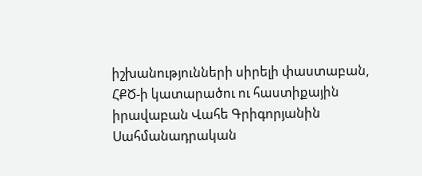իշխանությունների սիրելի փաստաբան, ՀՔԾ-ի կատարածու ու հաստիքային իրավաբան Վահե Գրիգորյանին Սահմանադրական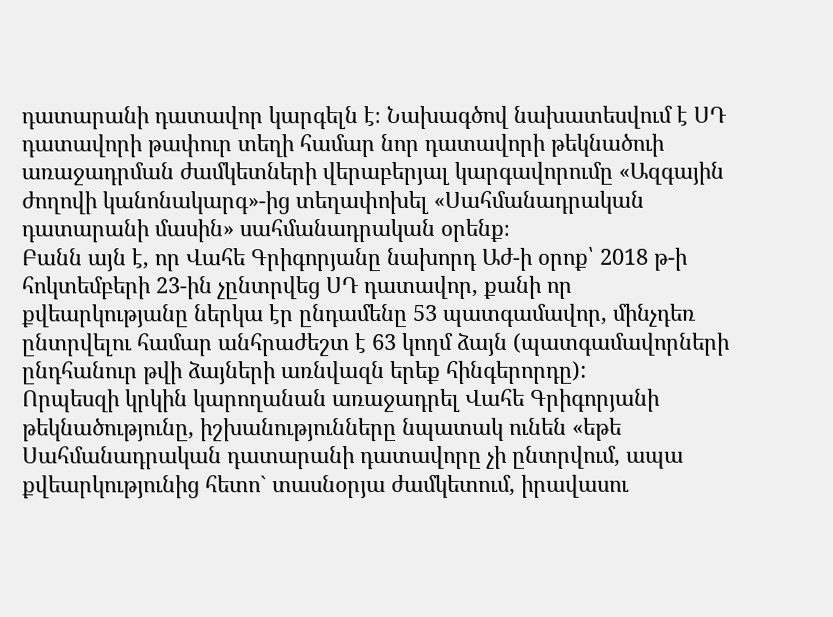դատարանի դատավոր կարգելն է։ Նախագծով նախատեսվում է ՍԴ դատավորի թափուր տեղի համար նոր դատավորի թեկնածուի առաջադրման ժամկետների վերաբերյալ կարգավորումը «Ազգային ժողովի կանոնակարգ»-ից տեղափոխել «Սահմանադրական դատարանի մասին» սահմանադրական օրենք։
Բանն այն է, որ Վահե Գրիգորյանը նախորդ Աժ-ի օրոք՝ 2018 թ-ի հոկտեմբերի 23-ին չընտրվեց ՍԴ դատավոր, քանի որ քվեարկությանը ներկա էր ընդամենը 53 պատգամավոր, մինչդեռ ընտրվելու համար անհրաժեշտ է 63 կողմ ձայն (պատգամավորների ընդհանուր թվի ձայների առնվազն երեք հինգերորդը):
Որպեսզի կրկին կարողանան առաջադրել Վահե Գրիգորյանի թեկնածությունը, իշխանությունները նպատակ ունեն «եթե Սահմանադրական դատարանի դատավորը չի ընտրվում, ապա քվեարկությունից հետո` տասնօրյա ժամկետում, իրավասու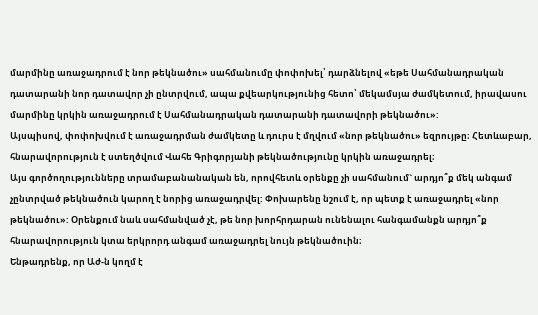մարմինը առաջադրում է նոր թեկնածու» սահմանումը փոփոխել՝ դարձնելով «եթե Սահմանադրական դատարանի նոր դատավոր չի ընտրվում, ապա քվեարկությունից հետո՝ մեկամսյա ժամկետում, իրավասու մարմինը կրկին առաջադրում է Սահմանադրական դատարանի դատավորի թեկնածու»:
Այսպիսով, փոփոխվում է առաջադրման ժամկետը և դուրս է մղվում «նոր թեկնածու» եզրույթը։ Հետևաբար, հնարավորություն է ստեղծվում Վահե Գրիգորյանի թեկնածությունը կրկին առաջադրել։
Այս գործողությունները տրամաբանանական են, որովհետև օրենքը չի սահմանում` արդյո՞ք մեկ անգամ չընտրված թեկնածուն կարող է նորից առաջադրվել: Փոխարենը նշում է, որ պետք է առաջադրել «նոր թեկնածու»: Օրենքում նաև սահմանված չէ, թե նոր խորհրդարան ունենալու հանգամանքն արդյո՞ք հնարավորություն կտա երկրորդ անգամ առաջադրել նույն թեկնածուին։
Ենթադրենք, որ Աժ-ն կողմ է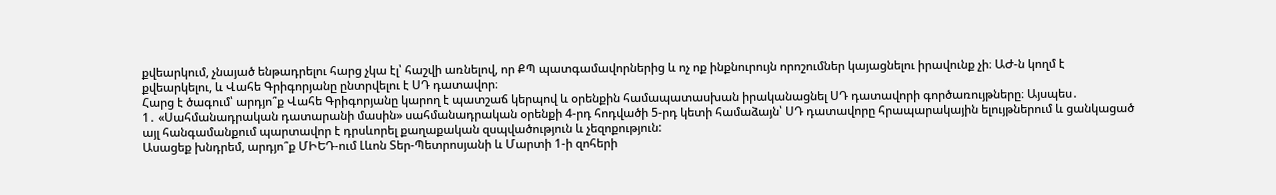քվեարկում, չնայած ենթադրելու հարց չկա էլ՝ հաշվի առնելով, որ ՔՊ պատգամավորներից և ոչ ոք ինքնուրույն որոշումներ կայացնելու իրավունք չի։ ԱԺ-ն կողմ է քվեարկելու, և Վահե Գրիգորյանը ընտրվելու է ՍԴ դատավոր։
Հարց է ծագում՝ արդյո՞ք Վահե Գրիգորյանը կարող է պատշաճ կերպով և օրենքին համապատասխան իրականացնել ՍԴ դատավորի գործառույթները։ Այսպես․
1․ «Սահմանադրական դատարանի մասին» սահմանադրական օրենքի 4-րդ հոդվածի 5-րդ կետի համաձայն՝ ՍԴ դատավորը հրապարակային ելույթներում և ցանկացած այլ հանգամանքում պարտավոր է դրսևորել քաղաքական զսպվածություն և չեզոքություն:
Ասացեք խնդրեմ, արդյո՞ք ՄԻԵԴ-ում Լևոն Տեր-Պետրոսյանի և Մարտի 1-ի զոհերի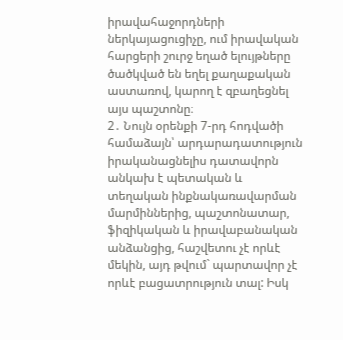իրավահաջորդների ներկայացուցիչը, ում իրավական հարցերի շուրջ եղած ելույթները ծածկված են եղել քաղաքական աստառով, կարող է զբաղեցնել այս պաշտոնը։
2․ Նույն օրենքի 7-րդ հոդվածի համաձայն՝ արդարադատություն իրականացնելիս դատավորն անկախ է պետական և տեղական ինքնակառավարման մարմիններից, պաշտոնատար, ֆիզիկական և իրավաբանական անձանցից, հաշվետու չէ որևէ մեկին, այդ թվում` պարտավոր չէ որևէ բացատրություն տալ: Իսկ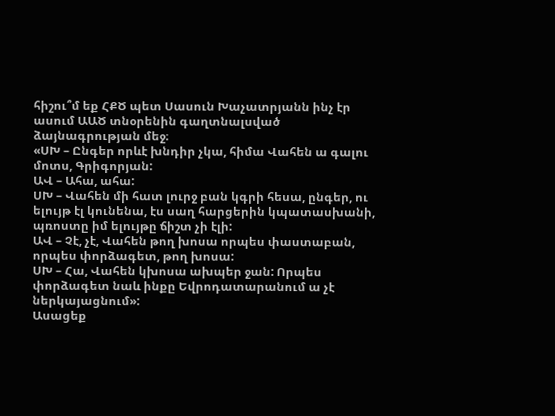հիշու՞մ եք ՀՔԾ պետ Սասուն Խաչատրյանն ինչ էր ասում ԱԱԾ տնօրենին գաղտնալսված ձայնագրության մեջ։
«ՍԽ – Ընգեր որևէ խնդիր չկա, հիմա Վահեն ա գալու մոտս, Գրիգորյան:
ԱՎ – Ահա, ահա:
ՍԽ – Վահեն մի հատ լուրջ բան կգրի հեսա, ընգեր, ու ելույթ էլ կունենա, էս սաղ հարցերին կպատասխանի, պռոստը իմ ելույթը ճիշտ չի էլի:
ԱՎ – Չէ, չէ, Վահեն թող խոսա որպես փաստաբան, որպես փորձագետ, թող խոսա:
ՍԽ – Հա, Վահեն կխոսա ախպեր ջան: Որպես փորձագետ նաև ինքը Եվրոդատարանում ա չէ ներկայացնում»:
Ասացեք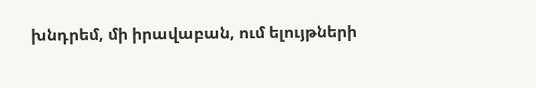խնդրեմ, մի իրավաբան, ում ելույթների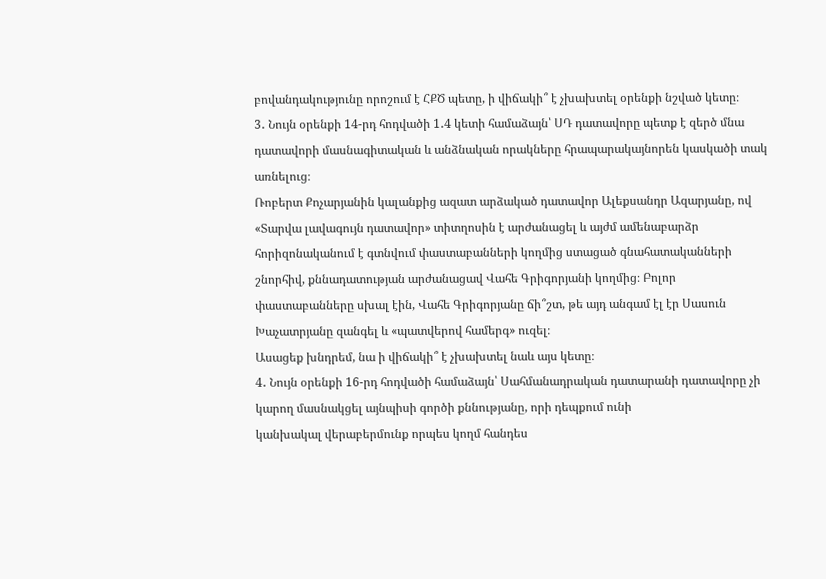բովանդակությունը որոշում է ՀՔԾ պետը, ի վիճակի՞ է չխախտել օրենքի նշված կետը։
3․ Նույն օրենքի 14-րդ հոդվածի 1․4 կետի համաձայն՝ ՍԴ դատավորը պետք է զերծ մնա դատավորի մասնագիտական և անձնական որակները հրապարակայնորեն կասկածի տակ առնելուց։
Ռոբերտ Քոչարյանին կալանքից ազատ արձակած դատավոր Ալեքսանդր Ազարյանը, ով «Տարվա լավագույն դատավոր» տիտղոսին է արժանացել և այժմ ամենաբարձր հորիզոնականում է գտնվում փաստաբանների կողմից ստացած գնահատականների շնորհիվ, քննադատության արժանացավ Վահե Գրիգորյանի կողմից։ Բոլոր փաստաբանները սխալ էին, Վահե Գրիգորյանը ճի՞շտ, թե այդ անգամ էլ էր Սասուն Խաչատրյանը զանգել և «պատվերով համերգ» ուզել։
Ասացեք խնդրեմ, նա ի վիճակի՞ է չխախտել նաև այս կետը։
4․ Նույն օրենքի 16-րդ հոդվածի համաձայն՝ Սահմանադրական դատարանի դատավորը չի կարող մասնակցել այնպիսի գործի քննությանը, որի դեպքում ունի
կանխակալ վերաբերմունք որպես կողմ հանդես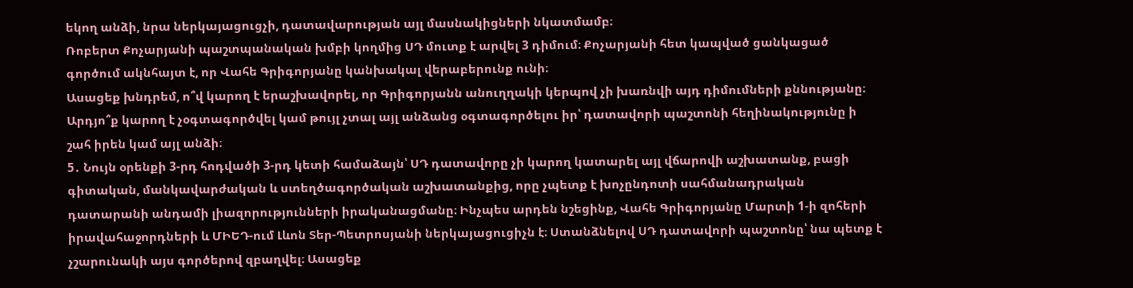եկող անձի, նրա ներկայացուցչի, դատավարության այլ մասնակիցների նկատմամբ։
Ռոբերտ Քոչարյանի պաշտպանական խմբի կողմից ՍԴ մուտք է արվել 3 դիմում։ Քոչարյանի հետ կապված ցանկացած գործում ակնհայտ է, որ Վահե Գրիգորյանը կանխակալ վերաբերունք ունի։
Ասացեք խնդրեմ, ո՞վ կարող է երաշխավորել, որ Գրիգորյանն անուղղակի կերպով չի խառնվի այդ դիմումների քննությանը։ Արդյո՞ք կարող է չօգտագործվել կամ թույլ չտալ այլ անձանց օգտագործելու իր՝ դատավորի պաշտոնի հեղինակությունը ի շահ իրեն կամ այլ անձի։
5․ Նույն օրենքի 3-րդ հոդվածի 3-րդ կետի համաձայն՝ ՍԴ դատավորը չի կարող կատարել այլ վճարովի աշխատանք, բացի գիտական, մանկավարժական և ստեղծագործական աշխատանքից, որը չպետք է խոչընդոտի սահմանադրական դատարանի անդամի լիազորությունների իրականացմանը։ Ինչպես արդեն նշեցինք, Վահե Գրիգորյանը Մարտի 1-ի զոհերի իրավահաջորդների և ՄԻԵԴ-ում Լևոն Տեր-Պետրոսյանի ներկայացուցիչն է։ Ստանձնելով ՍԴ դատավորի պաշտոնը՝ նա պետք է չշարունակի այս գործերով զբաղվել։ Ասացեք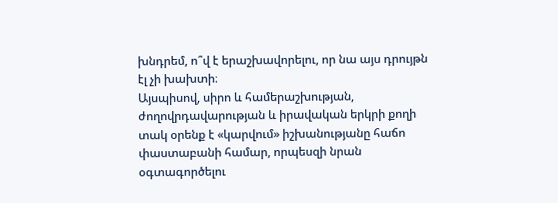խնդրեմ, ո՞վ է երաշխավորելու, որ նա այս դրույթն էլ չի խախտի։
Այսպիսով, սիրո և համերաշխության, ժողովրդավարության և իրավական երկրի քողի տակ օրենք է «կարվում» իշխանությանը հաճո փաստաբանի համար, որպեսզի նրան օգտագործելու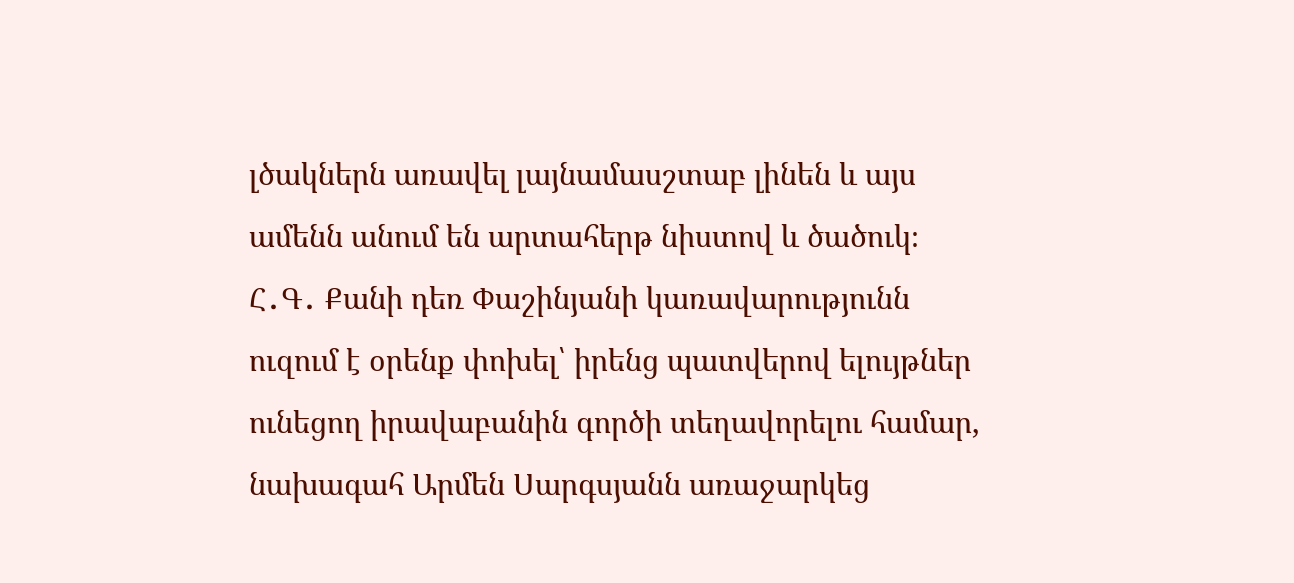լծակներն առավել լայնամասշտաբ լինեն և այս ամենն անում են արտահերթ նիստով և ծածուկ։
Հ․Գ․ Քանի դեռ Փաշինյանի կառավարությունն ուզում է օրենք փոխել՝ իրենց պատվերով ելույթներ ունեցող իրավաբանին գործի տեղավորելու համար, նախագահ Արմեն Սարգսյանն առաջարկեց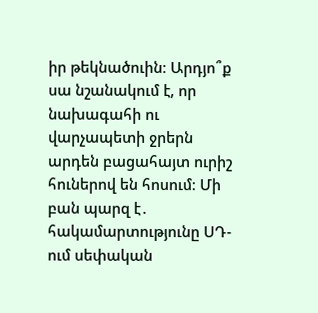իր թեկնածուին։ Արդյո՞ք սա նշանակում է, որ նախագահի ու վարչապետի ջրերն արդեն բացահայտ ուրիշ հուներով են հոսում։ Մի բան պարզ է․ հակամարտությունը ՍԴ-ում սեփական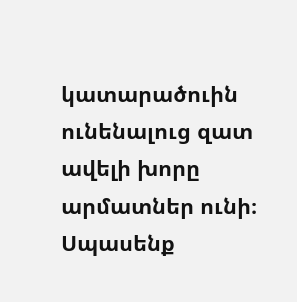կատարածուին ունենալուց զատ ավելի խորը արմատներ ունի։ Սպասենք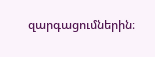զարգացումներին։